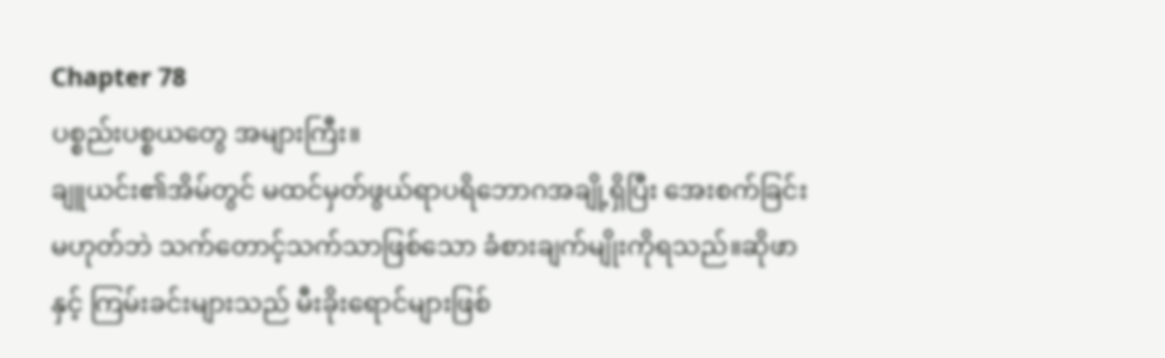Chapter 78
ပစ္စည်းပစ္စယတွေ အများကြီး။
ချူယင်း၏အိမ်တွင် မထင်မှတ်ဖွယ်ရာပရိဘောဂအချို့ရှိပြီး အေးစက်ခြင်းမဟုတ်ဘဲ သက်တောင့်သက်သာဖြစ်သော ခံစားချက်မျိုးကိုရသည်။ဆိုဖာနှင့် ကြမ်းခင်းများသည် မီးခိုးရောင်များဖြစ်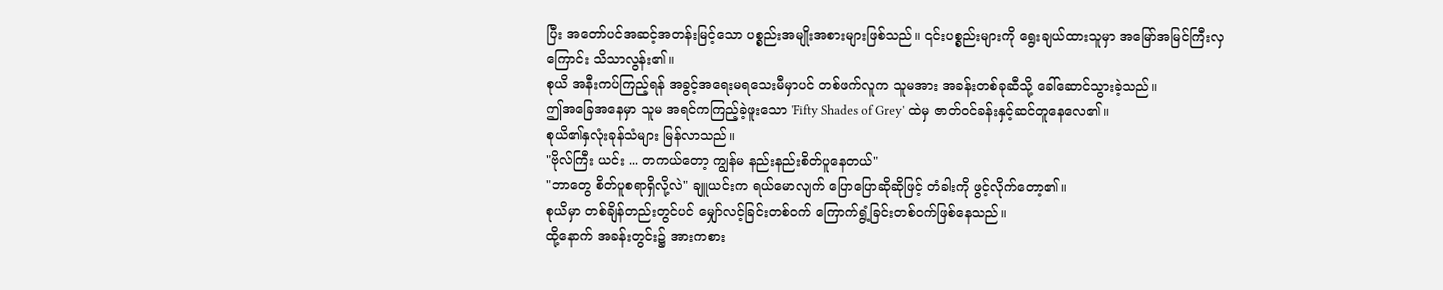ပြီး အတော်ပင်အဆင့်အတန်းမြင့်သော ပစ္စည်းအမျိုးအစားများဖြစ်သည်။ ၎င်းပစ္စည်းများကို ရွေးချယ်ထားသူမှာ အမြော်အမြင်ကြီးလှကြောင်း သိသာလွန်း၏။
စုယိ အနီးကပ်ကြည့်ရန် အခွင့်အရေးမရသေးမီမှာပင် တစ်ဖက်လူက သူမအား အခန်းတစ်ခုဆီသို့ ခေါ်ဆောင်သွားခဲ့သည်။
ဤအခြေအနေမှာ သူမ အရင်ကကြည့်ခဲ့ဖူးသော 'Fifty Shades of Grey' ထဲမှ ဇာတ်ဝင်ခန်းနှင့်ဆင်တူနေလေ၏။
စုယိ၏နှလုံးခုန်သံများ မြန်လာသည်။
"ဗိုလ်ကြီး ယင်း ... တကယ်တော့ ကျွန်မ နည်းနည်းစိတ်ပူနေတယ်"
"ဘာတွေ စိတ်ပူစရာရှိလို့လဲ" ချူယင်းက ရယ်မောလျက် ပြောပြောဆိုဆိုဖြင့် တံခါးကို ဖွင့်လိုက်တော့၏။
စုယိမှာ တစ်ချိန်တည်းတွင်ပင် မျှော်လင့်ခြင်းတစ်ဝက် ကြောက်ရွံ့ခြင်းတစ်ဝက်ဖြစ်နေသည်။
ထို့နောက် အခန်းတွင်း၌ အားကစား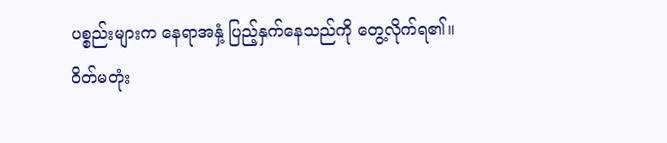ပစ္စည်းများက နေရာအနှံ့ ပြည့်နှက်နေသည်ကို တွေ့လိုက်ရ၏။
ဝိတ်မတုံး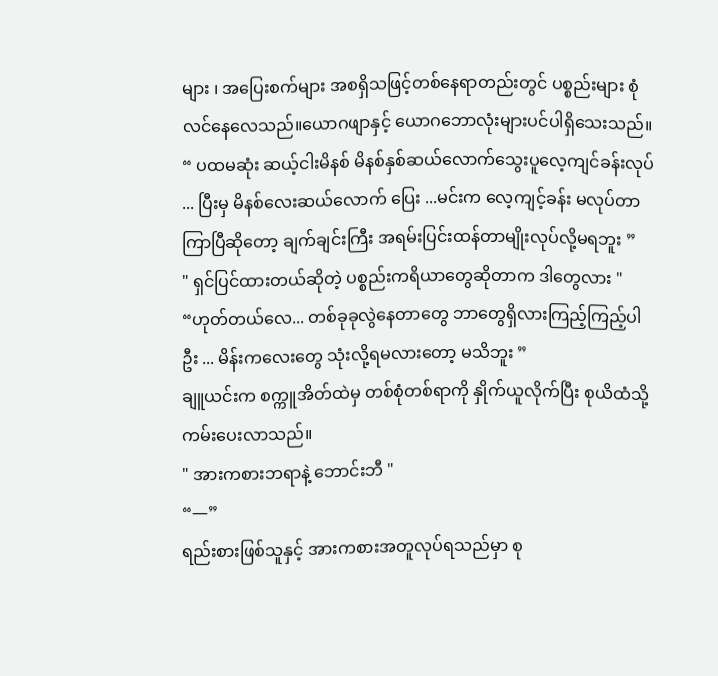များ ၊ အပြေးစက်များ အစရှိသဖြင့်တစ်နေရာတည်းတွင် ပစ္စည်းများ စုံလင်နေလေသည်။ယောဂဖျာနှင့် ယောဂဘောလုံးများပင်ပါရှိသေးသည်။
“ ပထမဆုံး ဆယ့်ငါးမိနစ် မိနစ်နှစ်ဆယ်လောက်သွေးပူလေ့ကျင်ခန်းလုပ် ... ပြီးမှ မိနစ်လေးဆယ်လောက် ပြေး ...မင်းက လေ့ကျင့်ခန်း မလုပ်တာကြာပြီဆိုတော့ ချက်ချင်းကြီး အရမ်းပြင်းထန်တာမျိုးလုပ်လို့မရဘူး ”
" ရှင်ပြင်ထားတယ်ဆိုတဲ့ ပစ္စည်းကရိယာတွေဆိုတာက ဒါတွေလား "
“ဟုတ်တယ်လေ... တစ်ခုခုလွဲနေတာတွေ ဘာတွေရှိလားကြည့်ကြည့်ပါဦး ... မိန်းကလေးတွေ သုံးလို့ရမလားတော့ မသိဘူး ”
ချူယင်းက စက္ကူအိတ်ထဲမှ တစ်စုံတစ်ရာကို နှိုက်ယူလိုက်ပြီး စုယိထံသို့ ကမ်းပေးလာသည်။
" အားကစားဘရာနဲ့ ဘောင်းဘီ "
“—”
ရည်းစားဖြစ်သူနှင့် အားကစားအတူလုပ်ရသည်မှာ စု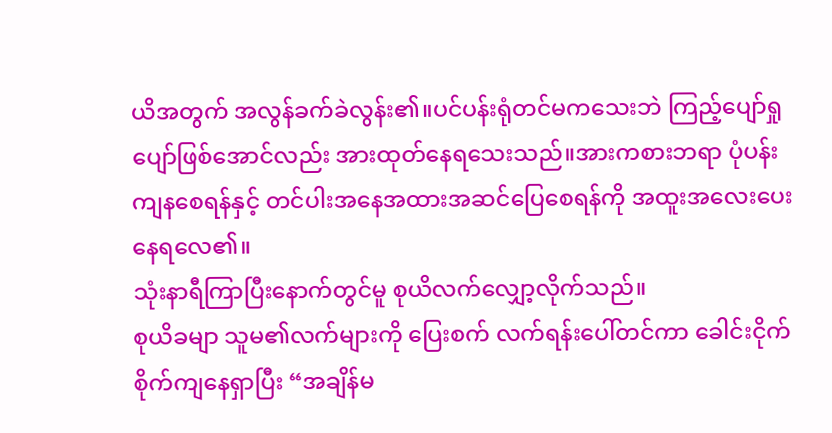ယိအတွက် အလွန်ခက်ခဲလွန်း၏။ပင်ပန်းရုံတင်မကသေးဘဲ ကြည့်ပျော်ရှုပျော်ဖြစ်အောင်လည်း အားထုတ်နေရသေးသည်။အားကစားဘရာ ပုံပန်းကျနစေရန်နှင့် တင်ပါးအနေအထားအဆင်ပြေစေရန်ကို အထူးအလေးပေးနေရလေ၏။
သုံးနာရီကြာပြီးနောက်တွင်မူ စုယိလက်လျှော့လိုက်သည်။
စုယိခမျာ သူမ၏လက်များကို ပြေးစက် လက်ရန်းပေါ်တင်ကာ ခေါင်းငိုက်စိုက်ကျနေရှာပြီး “အချိန်မ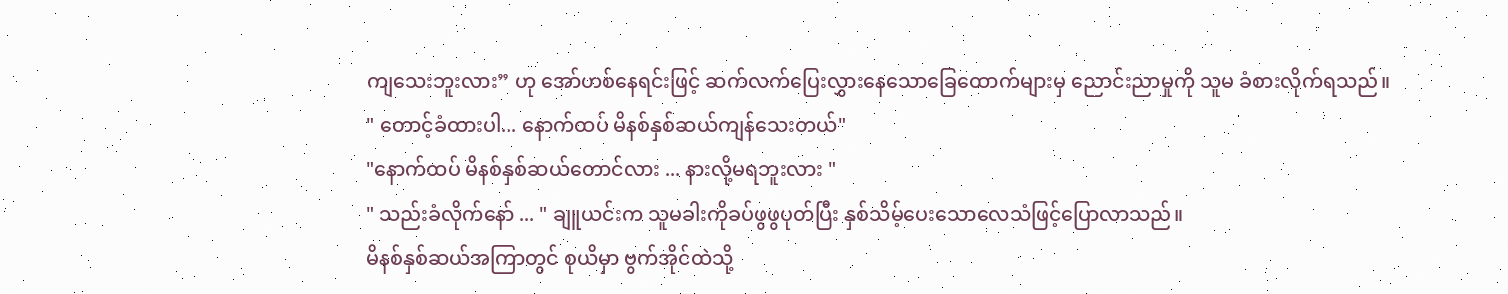ကျသေးဘူးလား” ဟု အော်ဟစ်နေရင်းဖြင့် ဆက်လက်ပြေးလွှားနေသောခြေထောက်များမှ ညောင်းညာမှုကို သူမ ခံစားလိုက်ရသည်။
" တောင့်ခံထားပါ... နောက်ထပ် မိနစ်နှစ်ဆယ်ကျန်သေးတယ်"
"နောက်ထပ် မိနစ်နှစ်ဆယ်တောင်လား ... နားလို့မရဘူးလား "
" သည်းခံလိုက်နော် ... " ချူယင်းက သူမခါးကိုခပ်ဖွဖွပုတ်ပြီး နှစ်သိမ့်ပေးသောလေသံဖြင့်ပြောလာသည်။
မိနစ်နှစ်ဆယ်အကြာတွင် စုယိမှာ ဗွက်အိုင်ထဲသို့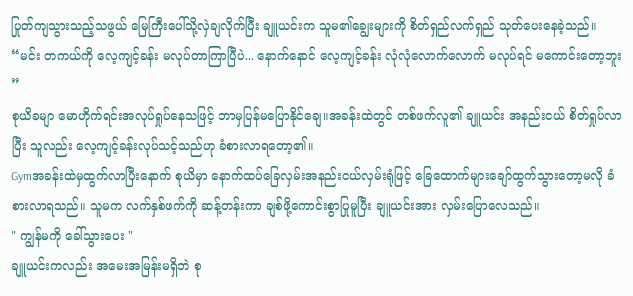ပြုတ်ကျသွားသည့်သဖွယ် မြေကြီးပေါ်သို့လှဲချလိုက်ပြီး ချူယင်းက သူမ၏ချွေးများကို စိတ်ရှည်လက်ရှည် သုတ်ပေးနေခဲ့သည်။
“မင်း တကယ်ကို လေ့ကျင့်ခန်း မလုပ်တာကြာပြီပဲ... နောက်နောင် လေ့ကျင့်ခန်း လုံလုံလောက်လောက် မလုပ်ရင် မကောင်းတော့ဘူး ”
စုယိခမျာ မောဟိုက်ရင်းအလုပ်ရှုပ်နေသဖြင့် ဘာမှပြန်မပြောနိုင်ချေ။အခန်းထဲတွင် တစ်ဖက်လူ၏ ချူယင်း အနည်းငယ် စိတ်ရှုပ်လာပြီး သူလည်း လေ့ကျင့်ခန်းလုပ်သင့်သည်ဟု ခံစားလာရတော့၏။
Gymအခန်းထဲမှထွက်လာပြီးနောက် စုယိမှာ နောက်ထပ်ခြေလှမ်းအနည်းငယ်လှမ်းရုံဖြင့် ခြေထောက်များချော်ထွက်သွားတော့မလို ခံစားလာရသည်။ သူမက လက်နှစ်ဖက်ကို ဆန့်တန်းကာ ချစ်ဖို့ကောင်းစွာပြုမူပြီး ချူယင်းအား လှမ်းပြောလေသည်။
" ကျွန်မကို ခေါ်သွားပေး "
ချူယင်းကလည်း အမေးအမြန်းမရှိဘဲ စု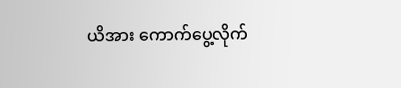ယိအား ကောက်ပွေ့လိုက်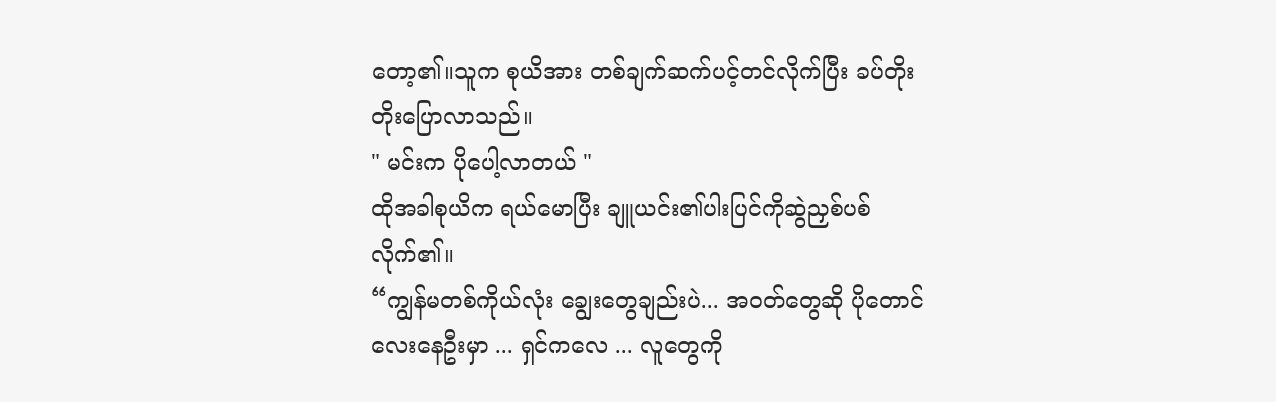တော့၏။သူက စုယိအား တစ်ချက်ဆက်ပင့်တင်လိုက်ပြီး ခပ်တိုးတိုးပြောလာသည်။
" မင်းက ပိုပေါ့လာတယ် "
ထိုအခါစုယိက ရယ်မောပြီး ချူယင်း၏ပါးပြင်ကိုဆွဲညှစ်ပစ်လိုက်၏။
“ကျွန်မတစ်ကိုယ်လုံး ချွေးတွေချည်းပဲ... အဝတ်တွေဆို ပိုတောင်လေးနေဦးမှာ ... ရှင်ကလေ ... လူတွေကို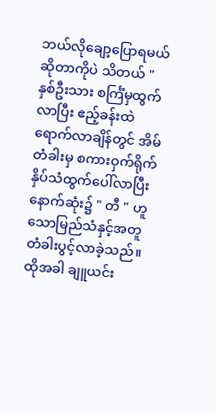ဘယ်လိုချော့ပြောရမယ်ဆိုတာကိုပဲ သိတယ် "
နှစ်ဦးသား စင်္ကြံမှထွက်လာပြီး ဧည့်ခန်းထဲရောက်လာချိန်တွင် အိမ်တံခါးမှ စကားဝှက်ရိုက်နှိပ်သံထွက်ပေါ်လာပြီး နောက်ဆုံး၌ " တီ " ဟူသောမြည်သံနှင့်အတူ တံခါးပွင့်လာခဲ့သည်။
ထိုအခါ ချူယင်း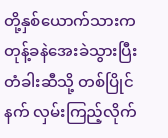တို့နှစ်ယောက်သားက တုန့်ခနဲအေးခဲသွားပြီး တံခါးဆီသို့ တစ်ပြိုင်နက် လှမ်းကြည့်လိုက်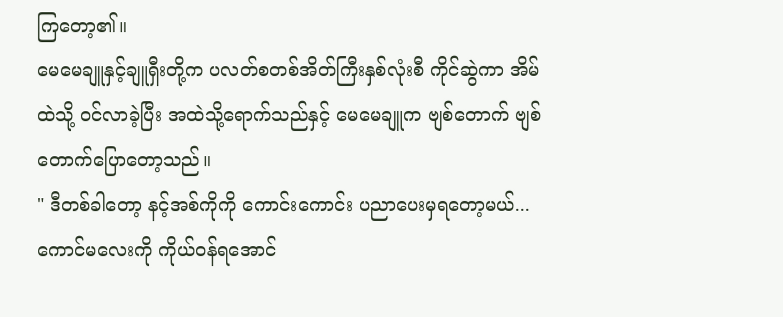ကြတော့၏။
မေမေချူနှင့်ချူရှီးတို့က ပလတ်စတစ်အိတ်ကြီးနှစ်လုံးစီ ကိုင်ဆွဲကာ အိမ်ထဲသို့ ဝင်လာခဲ့ပြီး အထဲသို့ရောက်သည်နှင့် မေမေချူက ဗျစ်တောက် ဗျစ်တောက်ပြောတော့သည်။
" ဒီတစ်ခါတော့ နင့်အစ်ကိုကို ကောင်းကောင်း ပညာပေးမှရတော့မယ်... ကောင်မလေးကို ကိုယ်ဝန်ရအောင်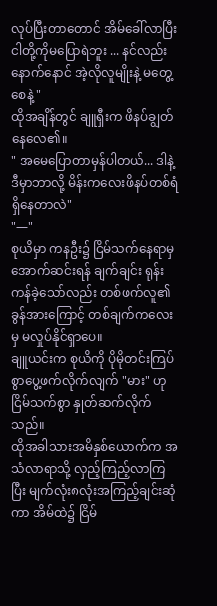လုပ်ပြီးတာတောင် အိမ်ခေါ်လာပြီး ငါတို့ကိုမပြောရဲဘူး ... နင်လည်း နောက်နောင် အဲ့လိုလူမျိုးနဲ့ မတွေ့စေနဲ့ "
ထိုအချိန်တွင် ချူရှီးက ဖိနပ်ချွတ်နေလေ၏။
" အမေပြောတာမှန်ပါတယ်... ဒါနဲ့ ဒီမှာဘာလို့ မိန်းကလေးဖိနပ်တစ်ရံရှိနေတာလဲ"
"—"
စုယိမှာ ကနဦး၌ ငြိမ်သက်နေရာမှ အောက်ဆင်းရန် ချက်ချင်း ရုန်းကန်ခဲ့သော်လည်း တစ်ဖက်လူ၏ခွန်အားကြောင့် တစ်ချက်ကလေးမှ မလှုပ်နိုင်ရှာပေ။
ချူယင်းက စုယိကို ပိုမိုတင်းကြပ်စွာပွေ့ဖက်လိုက်လျက် "မား" ဟု ငြိမ်သက်စွာ နှုတ်ဆက်လိုက်သည်။
ထိုအခါသားအမိနှစ်ယောက်က အသံလာရာသို့ လှည့်ကြည့်လာကြပြီး မျက်လုံး၈လုံးအကြည့်ချင်းဆုံကာ အိမ်ထဲ၌ ငြိမ်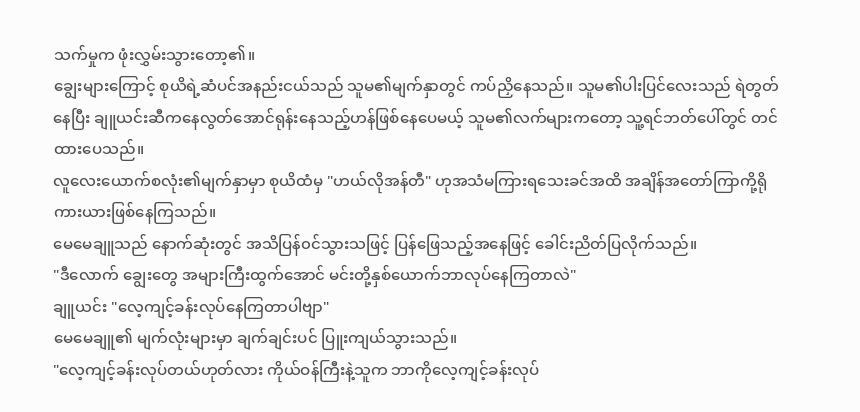သက်မှုက ဖုံးလွှမ်းသွားတော့၏။
ချွေးများကြောင့် စုယိရဲ့ဆံပင်အနည်းငယ်သည် သူမ၏မျက်နှာတွင် ကပ်ညှိနေသည်။ သူမ၏ပါးပြင်လေးသည် ရဲတွတ်နေပြီး ချူယင်းဆီကနေလွတ်အောင်ရုန်းနေသည့်ဟန်ဖြစ်နေပေမယ့် သူမ၏လက်များကတော့ သူ့ရင်ဘတ်ပေါ်တွင် တင်ထားပေသည်။
လူလေးယောက်စလုံး၏မျက်နှာမှာ စုယိထံမှ "ဟယ်လိုအန်တီ" ဟုအသံမကြားရသေးခင်အထိ အချိန်အတော်ကြာကို့ရိုကားယားဖြစ်နေကြသည်။
မေမေချူသည် နောက်ဆုံးတွင် အသိပြန်၀င်သွားသဖြင့် ပြန်ဖြေသည့်အနေဖြင့် ခေါင်းညိတ်ပြလိုက်သည်။
"ဒီလောက် ချွေးတွေ အများကြီးထွက်အောင် မင်းတို့နှစ်ယောက်ဘာလုပ်နေကြတာလဲ"
ချူယင်း "လေ့ကျင့်ခန်းလုပ်နေကြတာပါဗျာ"
မေမေချူ၏ မျက်လုံးများမှာ ချက်ချင်းပင် ပြူးကျယ်သွားသည်။
"လေ့ကျင့်ခန်းလုပ်တယ်ဟုတ်လား ကိုယ်ဝန်ကြီးနဲ့သူက ဘာကိုလေ့ကျင့်ခန်းလုပ်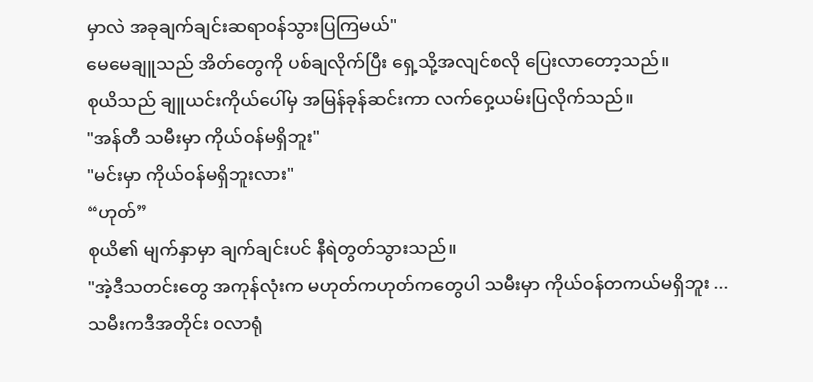မှာလဲ အခုချက်ချင်းဆရာ၀န်သွားပြကြမယ်"
မေမေချူသည် အိတ်တွေကို ပစ်ချလိုက်ပြီး ရှေ့သို့အလျင်စလို ပြေးလာတော့သည်။
စုယိသည် ချူယင်းကိုယ်ပေါ်မှ အမြန်ခုန်ဆင်းကာ လက်ဝှေ့ယမ်းပြလိုက်သည်။
"အန်တီ သမီးမှာ ကိုယ်ဝန်မရှိဘူး"
"မင်းမှာ ကိုယ်ဝန်မရှိဘူးလား"
“ဟုတ်”
စုယိ၏ မျက်နှာမှာ ချက်ချင်းပင် နီရဲတွတ်သွားသည်။
"အဲ့ဒီသတင်းတွေ အကုန်လုံးက မဟုတ်ကဟုတ်ကတွေပါ သမီးမှာ ကိုယ်ဝန်တကယ်မရှိဘူး ... သမီးကဒီအတိုင်း ၀လာရုံ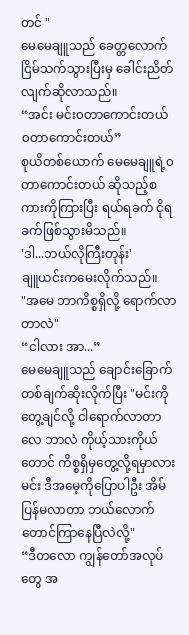တင် "
မေမေချူသည် ခေတ္တလောက်ငြိမ်သက်သွားပြီးမှ ခေါင်းညိတ်လျက်ဆိုလာသည်။
“အင်း မင်း၀တာကောင်းတယ် ၀တာကောင်းတယ်”
စုယိတစ်ယောက် မေမေချူရဲ့၀တာကောင်းတယ် ဆိုသည့်စကားကိုကြားပြီး ရယ်ရခက် ငိုရခက်ဖြစ်သွားမိသည်။
'ဒါ...ဘယ်လိုကြီးတုန်း'
ချူယင်းကမေးလိုက်သည်။
"အမေ ဘာကိစ္စရှိလို့ ရောက်လာတာလဲ"
“ငါလား အာ...”
မေမေချူသည် ချောင်းခြောက်တစ်ချက်ဆိုးလိုက်ပြီး "မင်းကိုတွေ့ချင်လို့ ငါရောက်လာတာလေ ဘာလဲ ကိုယ့်သားကိုယ်တောင် ကိစ္စရှိမှတွေ့လို့ရမှာလား မင်း ဒီအမေ့ကိုပြောပါဦး အိမ်ပြန်မလာတာ ဘယ်လောက်တောင်ကြာနေပြီလဲလို့"
“ဒီတလော ကျွန်တော်အလုပ်တွေ အ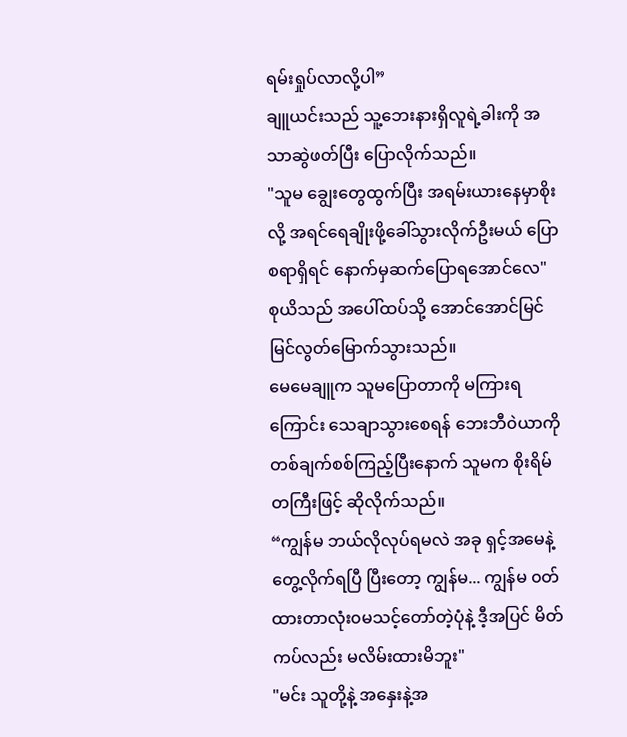ရမ်းရှုပ်လာလို့ပါ”
ချူယင်းသည် သူ့ဘေးနားရှိလူရဲ့ခါးကို အသာဆွဲဖတ်ပြီး ပြောလိုက်သည်။
"သူမ ချွေးတွေထွက်ပြီး အရမ်းယားနေမှာစိုးလို့ အရင်ရေချိုးဖို့ခေါ်သွားလိုက်ဦးမယ် ပြောစရာရှိရင် နောက်မှဆက်ပြောရအောင်လေ"
စုယိသည် အပေါ်ထပ်သို့ အောင်အောင်မြင်မြင်လွတ်မြောက်သွားသည်။
မေမေချူက သူမပြောတာကို မကြားရကြောင်း သေချာသွားစေရန် ဘေးဘီ၀ဲယာကိုတစ်ချက်စစ်ကြည့်ပြီးနောက် သူမက စိုးရိမ်တကြီးဖြင့် ဆိုလိုက်သည်။
“ကျွန်မ ဘယ်လိုလုပ်ရမလဲ အခု ရှင့်အမေနဲ့တွေ့လိုက်ရပြီ ပြီးတော့ ကျွန်မ... ကျွန်မ ၀တ်ထားတာလုံး၀မသင့်တော်တဲ့ပုံနဲ့ ဒီ့အပြင် မိတ်ကပ်လည်း မလိမ်းထားမိဘူး"
"မင်း သူတို့နဲ့ အနှေးနဲ့အ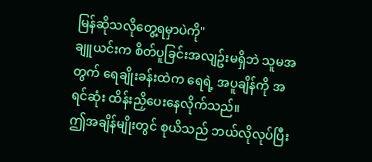မြန်ဆိုသလိုတွေ့ရမှာပဲကို"
ချူယင်းက စိတ်ပူခြင်းအလျဥ်းမရှိဘဲ သူမအတွက် ရေချိုးခန်းထဲက ရေရဲ့ အပူချိန်ကို အရင်ဆုံး ထိန်းညှိပေးနေလိုက်သည်။
ဤအချိန်မျိုးတွင် စုယိသည် ဘယ်လိုလုပ်ပြီး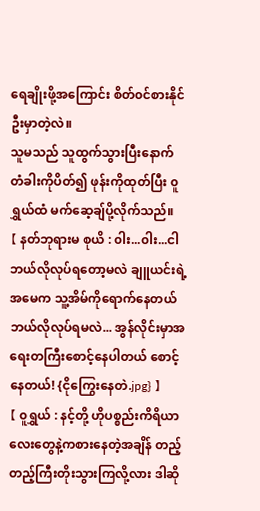ရေချိုးဖို့အကြောင်း စိတ်၀င်စားနိုင်ဦးမှာတဲ့လဲ။
သူမသည် သူထွက်သွားပြီးနောက် တံခါးကိုပိတ်၍ ဖုန်းကိုထုတ်ပြီး ၀ူရွှယ်ထံ မက်ဆေ့ချ်ပို့လိုက်သည်။
【 နတ်ဘုရားမ စုယိ : ၀ါး...၀ါး...ငါဘယ်လိုလုပ်ရတော့မလဲ ချူယင်းရဲ့အမေက သူ့အိမ်ကိုရောက်နေတယ် ဘယ်လိုလုပ်ရမလဲ... အွန်လိုင်းမှာအရေးတကြီးစောင့်နေပါတယ် စောင့်နေတယ်! {ငိုကြွေးနေတဲ.jpg} 】
【 ၀ူရွှယ် : နင့်တို့ ဟိုပစ္စည်းကိရိယာလေးတွေနဲ့ကစားနေတဲ့အချိန် တည့်တည့်ကြီးတိုးသွားကြလို့လား ဒါဆို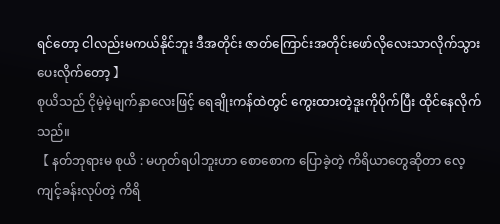ရင်တော့ ငါလည်းမကယ်နိုင်ဘူး ဒီအတိုင်း ဇာတ်ကြောင်းအတိုင်းဖော်လိုလေးသာလိုက်သွားပေးလိုက်တော့ 】
စုယိသည် ငိုမဲ့မဲ့မျက်နှာလေးဖြင့် ရေချိုးကန်ထဲတွင် ကွေးထားတဲ့ဒူးကိုပိုက်ပြီး ထိုင်နေလိုက်သည်။
【 နတ်ဘုရားမ စုယိ : မဟုတ်ရပါဘူးဟာ စောစောက ပြောခဲ့တဲ့ ကိရိယာတွေဆိုတာ လေ့ကျင့်ခန်းလုပ်တဲ့ ကိရိ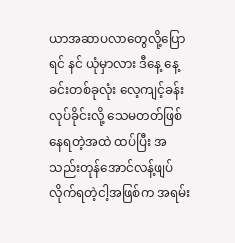ယာအဆာပလာတွေလို့ပြောရင် နင် ယုံမှာလား ဒီနေ့ နေ့ခင်းတစ်ခုလုံး လေ့ကျင့်ခန်းလုပ်ခိုင်းလို့ သေမတတ်ဖြစ်နေရတဲ့အထဲ ထပ်ပြီး အသည်းတုန်အောင်လန့်ဖျပ်လိုက်ရတဲ့ငါ့အဖြစ်က အရမ်း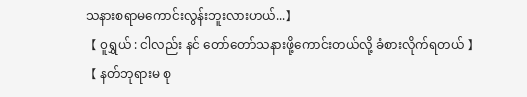သနားစရာမကောင်းလွန်းဘူးလားဟယ်...】
【 ၀ူရွှယ် : ငါလည်း နင် တော်တော်သနားဖို့ကောင်းတယ်လို့ ခံစားလိုက်ရတယ် 】
【 နတ်ဘုရားမ စု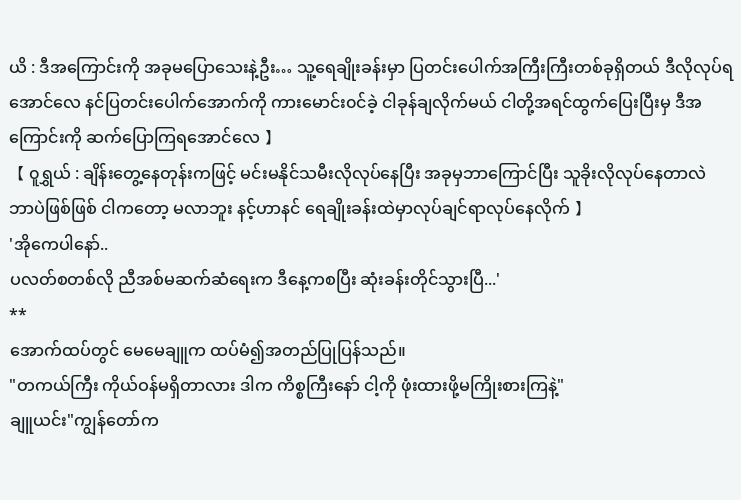ယိ : ဒီအကြောင်းကို အခုမပြောသေးနဲ့ဦး… သူ့ရေချိုးခန်းမှာ ပြတင်းပေါက်အကြီးကြီးတစ်ခုရှိတယ် ဒီလိုလုပ်ရအောင်လေ နင်ပြတင်းပေါက်အောက်ကို ကားမောင်း၀င်ခဲ့ ငါခုန်ချလိုက်မယ် ငါတို့အရင်ထွက်ပြေးပြီးမှ ဒီအကြောင်းကို ဆက်ပြောကြရအောင်လေ 】
【 ၀ူရွှယ် : ချိန်းတွေ့နေတုန်းကဖြင့် မင်းမနိုင်သမီးလိုလုပ်နေပြီး အခုမှဘာကြောင်ပြီး သူခိုးလိုလုပ်နေတာလဲ ဘာပဲဖြစ်ဖြစ် ငါကတော့ မလာဘူး နင့်ဟာနင် ရေချိုးခန်းထဲမှာလုပ်ချင်ရာလုပ်နေလိုက် 】
'အိုကေပါနော်..
ပလတ်စတစ်လို ညီအစ်မဆက်ဆံရေးက ဒီနေ့ကစပြီး ဆုံးခန်းတိုင်သွားပြီ...'
**
အောက်ထပ်တွင် မေမေချူက ထပ်မံ၍အတည်ပြုပြန်သည်။
"တကယ်ကြီး ကိုယ်ဝန်မရှိတာလား ဒါက ကိစ္စကြီးနော် ငါ့ကို ဖုံးထားဖို့မကြိုးစားကြနဲ့"
ချူယင်း"ကျွန်တော်က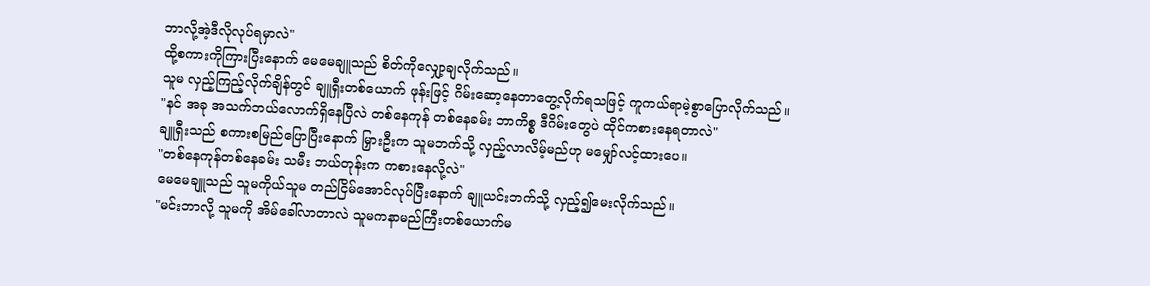ဘာလို့အဲ့ဒီလိုလုပ်ရမှာလဲ"
ထို့စကားကိုကြားပြီးနောက် မေမေချူသည် စိတ်ကိုလျှော့ချလိုက်သည်။
သူမ လှည့်ကြည့်လိုက်ချိန်တွင် ချူရှီးတစ်ယောက် ဖုန်းဖြင့် ဂိမ်းဆော့နေတာတွေ့လိုက်ရသဖြင့် ကူကယ်ရာမဲ့စွာပြောလိုက်သည်။
"နင် အခု အသက်ဘယ်လောက်ရှိနေပြီလဲ တစ်နေကုန် တစ်နေခမ်း ဘာကိစ္စ ဒီဂိမ်းတွေပဲ ထိုင်ကစားနေရတာလဲ"
ချူရှီးသည် စကားစမြည်ပြောပြီးနောက် မြှားဦးက သူမဘက်သို့ လှည့်လာလိမ့်မည်ဟု မမျှော်လင့်ထားပေ။
"တစ်နေကုန်တစ်နေခမ်း သမီး ဘယ်တုန်းက ကစားနေလို့လဲ"
မေမေချူသည် သူမကိုယ်သူမ တည်ငြိမ်အောင်လုပ်ပြီးနောက် ချူယင်းဘက်သို့ လှည့်၍မေးလိုက်သည်။
"မင်းဘာလို့ သူမကို အိမ်ခေါ်လာတာလဲ သူမကနာမည်ကြီးတစ်ယောက်မ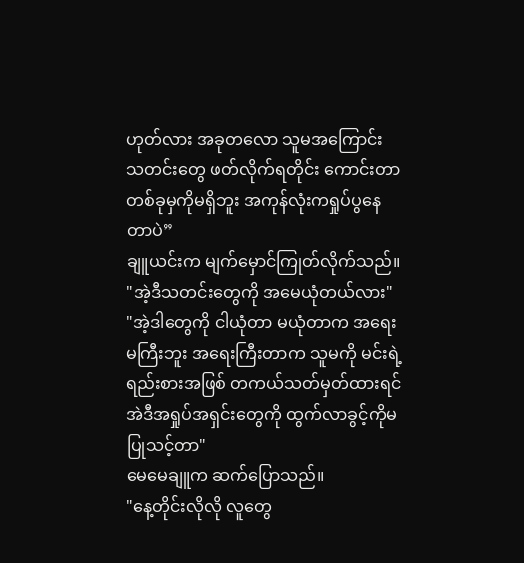ဟုတ်လား အခုတလော သူမအကြောင်း သတင်းတွေ ဖတ်လိုက်ရတိုင်း ကောင်းတာတစ်ခုမှကိုမရှိဘူး အကုန်လုံးကရှုပ်ပွနေတာပဲ”
ချူယင်းက မျက်မှောင်ကြုတ်လိုက်သည်။
"အဲ့ဒီသတင်းတွေကို အမေယုံတယ်လား"
"အဲ့ဒါတွေကို ငါယုံတာ မယုံတာက အရေးမကြီးဘူး အရေးကြီးတာက သူမကို မင်းရဲ့ရည်းစားအဖြစ် တကယ်သတ်မှတ်ထားရင် အဲဒီအရှုပ်အရှင်းတွေကို ထွက်လာခွင့်ကိုမပြုသင့်တာ"
မေမေချူက ဆက်ပြောသည်။
"နေ့တိုင်းလိုလို လူတွေ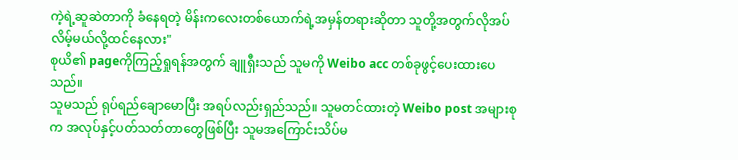ကဲ့ရဲ့ဆူဆဲတာကို ခံနေရတဲ့ မိန်းကလေးတစ်ယောက်ရဲ့အမှန်တရားဆိုတာ သူတို့အတွက်လိုအပ်လိမ့်မယ်လို့ထင်နေလား"
စုယိ၏ pageကိုကြည့်ရှုရန်အတွက် ချူရှီးသည် သူမကို Weibo acc တစ်ခုဖွင့်ပေးထားပေသည်။
သူမသည် ရုပ်ရည်ချောမောပြီး အရပ်လည်းရှည်သည်။ သူမတင်ထားတဲ့ Weibo post အများစုက အလုပ်နှင့်ပတ်သတ်တာတွေဖြစ်ပြီး သူမအကြောင်းသိပ်မ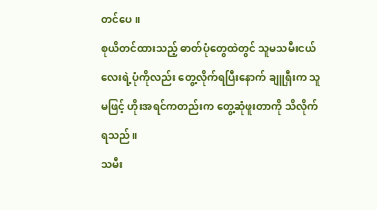တင်ပေ။
စုယိတင်ထားသည့် ဓာတ်ပုံတွေထဲတွင် သူမသမီးငယ်လေးရဲ့ပုံကိုလည်း တွေ့လိုက်ရပြီးနောက် ချူရှီးက သူမဖြင့် ဟိုးအရင်ကတည်းက တွေ့ဆုံဖူးတာကို သိလိုက်ရသည်။
သမီး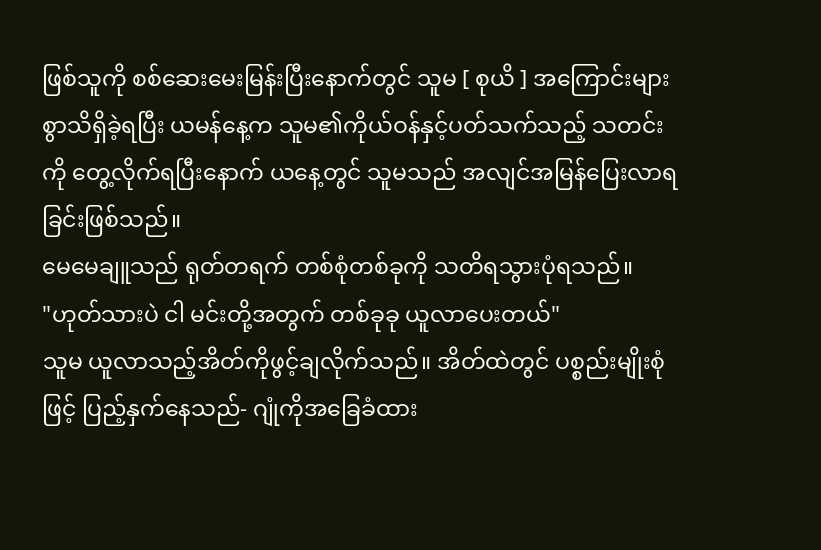ဖြစ်သူကို စစ်ဆေးမေးမြန်းပြီးနောက်တွင် သူမ [ စုယိ ] အကြောင်းများစွာသိရှိခဲ့ရပြီး ယမန်နေ့က သူမ၏ကိုယ်ဝန်နှင့်ပတ်သက်သည့် သတင်းကို တွေ့လိုက်ရပြီးနောက် ယနေ့တွင် သူမသည် အလျင်အမြန်ပြေးလာရခြင်းဖြစ်သည်။
မေမေချူသည် ရုတ်တရက် တစ်စုံတစ်ခုကို သတိရသွားပုံရသည်။
"ဟုတ်သားပဲ ငါ မင်းတို့အတွက် တစ်ခုခု ယူလာပေးတယ်"
သူမ ယူလာသည့်အိတ်ကိုဖွင့်ချလိုက်သည်။ အိတ်ထဲတွင် ပစ္စည်းမျိုးစုံဖြင့် ပြည့်နှက်နေသည်- ဂျုံကိုအခြေခံထား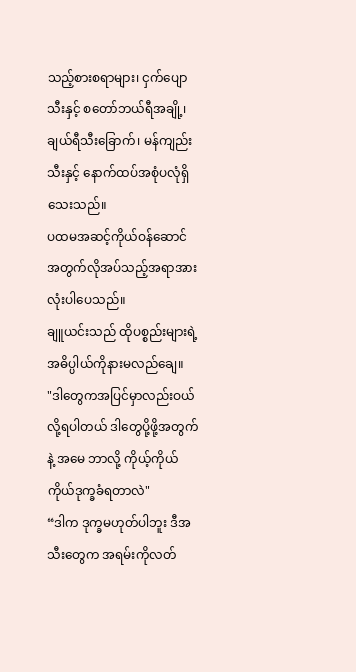သည့်စားစရာများ၊ ငှက်ပျောသီးနှင့် စတော်ဘယ်ရီအချို့၊ ချယ်ရီသီးခြောက်၊ မန်ကျည်းသီးနှင့် နောက်ထပ်အစုံပလုံရှိသေးသည်။
ပထမအဆင့်ကိုယ်ဝန်ဆောင်အတွက်လိုအပ်သည့်အရာအားလုံးပါပေသည်။
ချူယင်းသည် ထိုပစ္စည်းများရဲ့ အဓိပ္ပါယ်ကိုနားမလည်ချေ။
"ဒါတွေကအပြင်မှာလည်းဝယ်လို့ရပါတယ် ဒါတွေပို့ဖို့အတွက်နဲ့ အမေ ဘာလို့ ကိုယ့်ကိုယ်ကိုယ်ဒုက္ခခံရတာလဲ"
“ဒါက ဒုက္ခမဟုတ်ပါဘူး ဒီအသီးတွေက အရမ်းကိုလတ်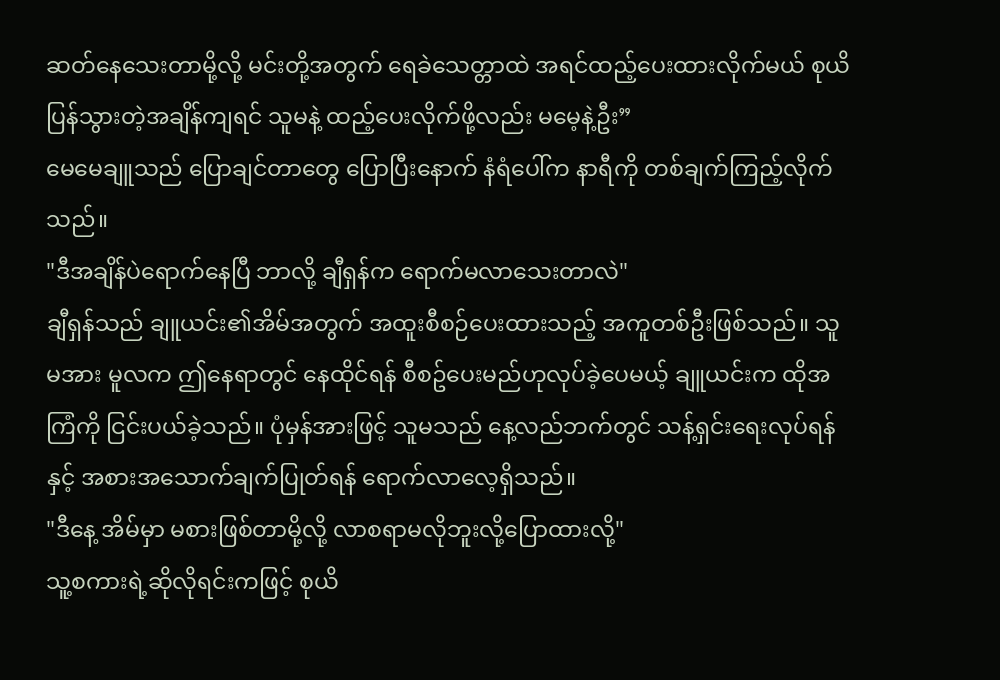ဆတ်နေသေးတာမို့လို့ မင်းတို့အတွက် ရေခဲသေတ္တာထဲ အရင်ထည့်ပေးထားလိုက်မယ် စုယိပြန်သွားတဲ့အချိန်ကျရင် သူမနဲ့ ထည့်ပေးလိုက်ဖို့လည်း မမေ့နဲ့ဦး”
မေမေချူသည် ပြောချင်တာတွေ ပြောပြီးနောက် နံရံပေါ်က နာရီကို တစ်ချက်ကြည့်လိုက်သည်။
"ဒီအချိန်ပဲရောက်နေပြီ ဘာလို့ ချီရှန်က ရောက်မလာသေးတာလဲ"
ချီရှန်သည် ချူယင်း၏အိမ်အတွက် အထူးစီစဉ်ပေးထားသည့် အကူတစ်ဦးဖြစ်သည်။ သူမအား မူလက ဤနေရာတွင် နေထိုင်ရန် စီစဥ်ပေးမည်ဟုလုပ်ခဲ့ပေမယ့် ချူယင်းက ထိုအကြံကို ငြင်းပယ်ခဲ့သည်။ ပုံမှန်အားဖြင့် သူမသည် နေ့လည်ဘက်တွင် သန့်ရှင်းရေးလုပ်ရန်နှင့် အစားအသောက်ချက်ပြုတ်ရန် ရောက်လာလေ့ရှိသည်။
"ဒီနေ့ အိမ်မှာ မစားဖြစ်တာမို့လို့ လာစရာမလိုဘူးလို့ပြောထားလို့"
သူ့စကားရဲ့ဆိုလိုရင်းကဖြင့် စုယိ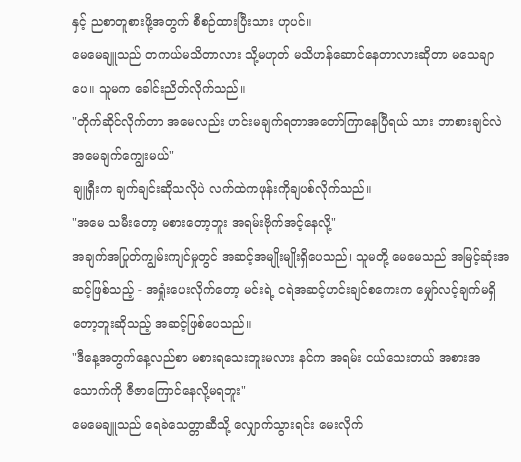နှင့် ညစာတူစားဖို့အတွက် စီစဉ်ထားပြီးသား ဟုပင်။
မေမေချူသည် တကယ်မသိတာလား သို့မဟုတ် မသိဟန်ဆောင်နေတာလားဆိုတာ မသေချာပေ။ သူမက ခေါင်းညိတ်လိုက်သည်။
"တိုက်ဆိုင်လိုက်တာ အမေလည်း ဟင်းမချက်ရတာအတော်ကြာနေပြီရယ် သား ဘာစားချင်လဲ အမေချက်ကျွေးမယ်"
ချူရှီးက ချက်ချင်းဆိုသလိုပဲ လက်ထဲကဖုန်းကိုချပစ်လိုက်သည်။
"အမေ သမီးတော့ မစားတော့ဘူး အရမ်းဗိုက်အင့်နေလို့"
အချက်အပြုတ်ကျွမ်းကျင်မှုတွင် အဆင့်အမျိုးမျိုးရှိပေသည်၊ သူမတို့ မေမေသည် အမြင့်ဆုံးအဆင့်ဖြစ်သည့် - အရှုံးပေးလိုက်တော့ မင်းရဲ့ ငရဲအဆင့်ဟင်းချင်စကေးက မျှော်လင့်ချက်မရှိတော့ဘူးဆိုသည့် အဆင့်ဖြစ်ပေသည်။
"ဒီနေ့အတွက်နေ့လည်စာ မစားရသေးဘူးမလား နင်က အရမ်း ငယ်သေးတယ် အစားအသောက်ကို ဇီဇာကြောင်နေလို့မရဘူး"
မေမေချူသည် ရေခဲသေတ္တာဆီသို့ လျှောက်သွားရင်း မေးလိုက်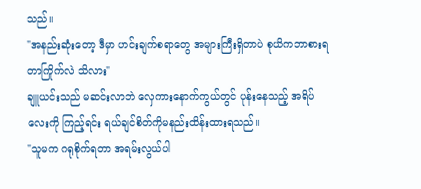သည်။
"အနည်းဆုံးတော့ ဒီမှာ ဟင်းချက်စရာတွေ အများကြီးရှိတာပဲ စုယိကဘာစားရတာကြိုက်လဲ သိလား"
ချူယင်းသည် မဆင်းလာဘဲ လှေကားနောက်ကွယ်တွင် ပုန်းနေသည့် အရိပ်လေးကို ကြည့်ရင်း ရယ်ချင်စိတ်ကိုမနည်းထိန်းထားရသည်။
"သူမက ဂရုစိုက်ရတာ အရမ်းလွယ်ပါ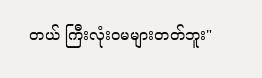တယ် ကြီးလုံးဝမများတတ်ဘူး"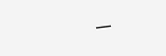___